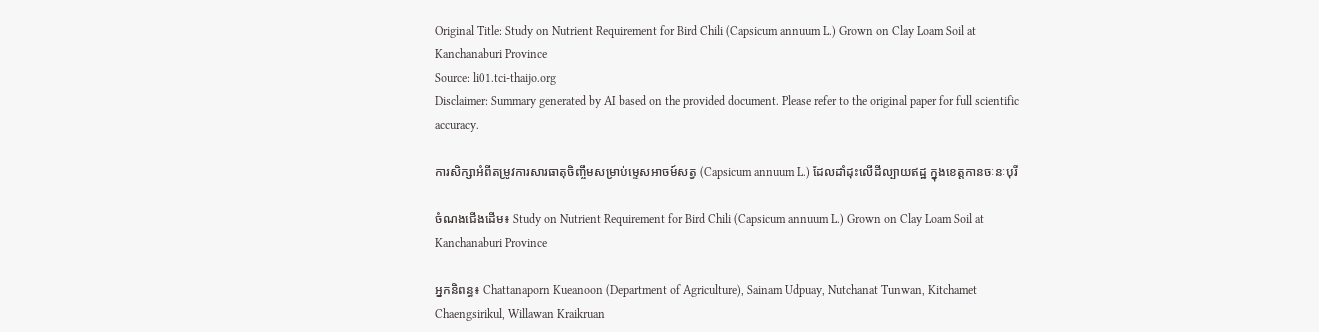Original Title: Study on Nutrient Requirement for Bird Chili (Capsicum annuum L.) Grown on Clay Loam Soil at Kanchanaburi Province
Source: li01.tci-thaijo.org
Disclaimer: Summary generated by AI based on the provided document. Please refer to the original paper for full scientific accuracy.

ការសិក្សាអំពីតម្រូវការសារធាតុចិញ្ចឹមសម្រាប់ម្ទេសអាចម៍សត្វ (Capsicum annuum L.) ដែលដាំដុះលើដីល្បាយឥដ្ឋ ក្នុងខេត្តកានចៈនៈបុរី

ចំណងជើងដើម៖ Study on Nutrient Requirement for Bird Chili (Capsicum annuum L.) Grown on Clay Loam Soil at Kanchanaburi Province

អ្នកនិពន្ធ៖ Chattanaporn Kueanoon (Department of Agriculture), Sainam Udpuay, Nutchanat Tunwan, Kitchamet Chaengsirikul, Willawan Kraikruan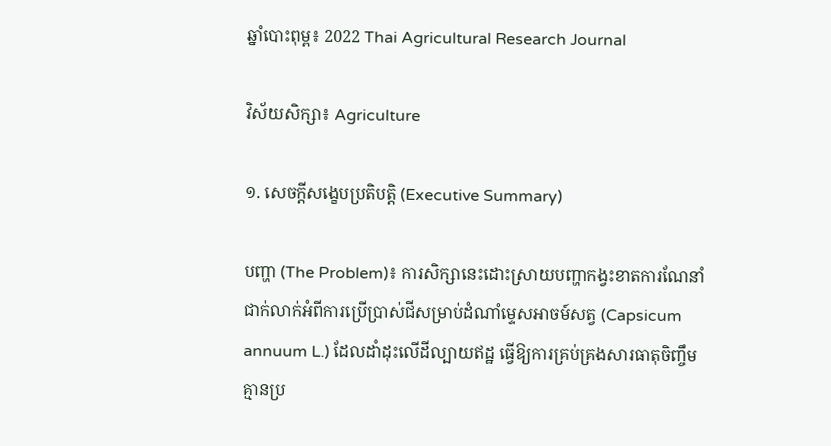ឆ្នាំបោះពុម្ព៖ 2022 Thai Agricultural Research Journal

វិស័យសិក្សា៖ Agriculture

១. សេចក្តីសង្ខេបប្រតិបត្តិ (Executive Summary)

បញ្ហា (The Problem)៖ ការសិក្សានេះដោះស្រាយបញ្ហាកង្វះខាតការណែនាំជាក់លាក់អំពីការប្រើប្រាស់ជីសម្រាប់ដំណាំម្ទេសអាចម៍សត្វ (Capsicum annuum L.) ដែលដាំដុះលើដីល្បាយឥដ្ឋ ធ្វើឱ្យការគ្រប់គ្រងសារធាតុចិញ្ចឹមគ្មានប្រ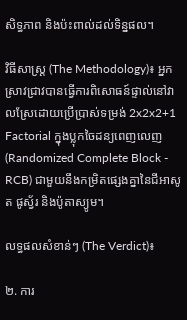សិទ្ធភាព និងប៉ះពាល់ដល់ទិន្នផល។

វិធីសាស្ត្រ (The Methodology)៖ អ្នកស្រាវជ្រាវបានធ្វើការពិសោធន៍ផ្ទាល់នៅវាលស្រែដោយប្រើប្រាស់ទម្រង់ 2x2x2+1 Factorial ក្នុងប្លុកចៃដន្យពេញលេញ (Randomized Complete Block - RCB) ជាមួយនឹងកម្រិតផ្សេងគ្នានៃជីអាសូត ផូស្វ័រ និងប៉ូតាស្យូម។

លទ្ធផលសំខាន់ៗ (The Verdict)៖

២. ការ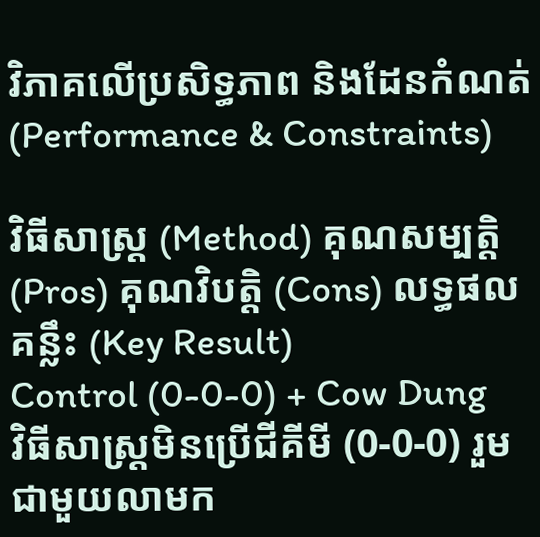វិភាគលើប្រសិទ្ធភាព និងដែនកំណត់ (Performance & Constraints)

វិធីសាស្ត្រ (Method) គុណសម្បត្តិ (Pros) គុណវិបត្តិ (Cons) លទ្ធផលគន្លឹះ (Key Result)
Control (0-0-0) + Cow Dung
វិធីសាស្ត្រមិនប្រើជីគីមី (0-0-0) រួមជាមួយលាមក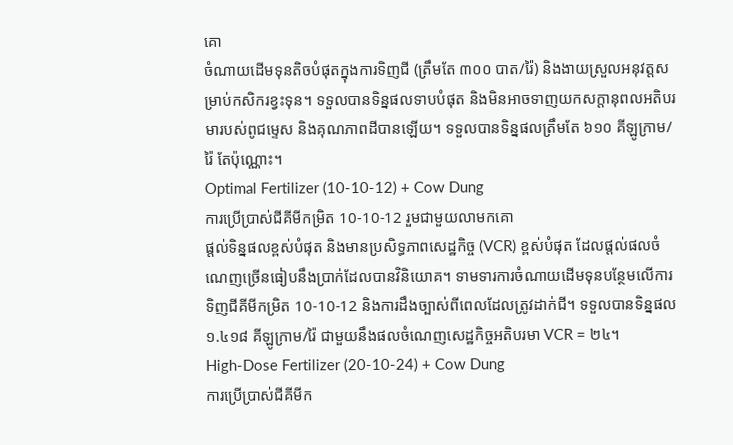គោ
ចំណាយដើមទុនតិចបំផុតក្នុងការទិញជី (ត្រឹមតែ ៣០០ បាត/រ៉ៃ) និងងាយស្រួលអនុវត្តសម្រាប់កសិករខ្វះទុន។ ទទួលបានទិន្នផលទាបបំផុត និងមិនអាចទាញយកសក្តានុពលអតិបរមារបស់ពូជម្ទេស និងគុណភាពដីបានឡើយ។ ទទួលបានទិន្នផលត្រឹមតែ ៦១០ គីឡូក្រាម/រ៉ៃ តែប៉ុណ្ណោះ។
Optimal Fertilizer (10-10-12) + Cow Dung
ការប្រើប្រាស់ជីគីមីកម្រិត 10-10-12 រួមជាមួយលាមកគោ
ផ្តល់ទិន្នផលខ្ពស់បំផុត និងមានប្រសិទ្ធភាពសេដ្ឋកិច្ច (VCR) ខ្ពស់បំផុត ដែលផ្តល់ផលចំណេញច្រើនធៀបនឹងប្រាក់ដែលបានវិនិយោគ។ ទាមទារការចំណាយដើមទុនបន្ថែមលើការទិញជីគីមីកម្រិត 10-10-12 និងការដឹងច្បាស់ពីពេលដែលត្រូវដាក់ជី។ ទទួលបានទិន្នផល ១.៤១៨ គីឡូក្រាម/រ៉ៃ ជាមួយនឹងផលចំណេញសេដ្ឋកិច្ចអតិបរមា VCR = ២៤។
High-Dose Fertilizer (20-10-24) + Cow Dung
ការប្រើប្រាស់ជីគីមីក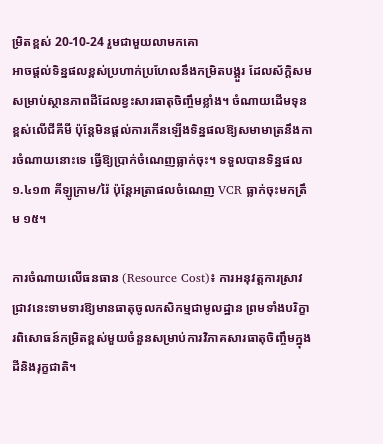ម្រិតខ្ពស់ 20-10-24 រួមជាមួយលាមកគោ
អាចផ្តល់ទិន្នផលខ្ពស់ប្រហាក់ប្រហែលនឹងកម្រិតបង្គួរ ដែលស័ក្តិសមសម្រាប់ស្ថានភាពដីដែលខ្វះសារធាតុចិញ្ចឹមខ្លាំង។ ចំណាយដើមទុនខ្ពស់លើជីគីមី ប៉ុន្តែមិនផ្តល់ការកើនឡើងទិន្នផលឱ្យសមាមាត្រនឹងការចំណាយនោះទេ ធ្វើឱ្យប្រាក់ចំណេញធ្លាក់ចុះ។ ទទួលបានទិន្នផល ១.៤១៣ គីឡូក្រាម/រ៉ៃ ប៉ុន្តែអត្រាផលចំណេញ VCR ធ្លាក់ចុះមកត្រឹម ១៥។

ការចំណាយលើធនធាន (Resource Cost)៖ ការអនុវត្តការស្រាវជ្រាវនេះទាមទារឱ្យមានធាតុចូលកសិកម្មជាមូលដ្ឋាន ព្រមទាំងបរិក្ខារពិសោធន៍កម្រិតខ្ពស់មួយចំនួនសម្រាប់ការវិភាគសារធាតុចិញ្ចឹមក្នុងដីនិងរុក្ខជាតិ។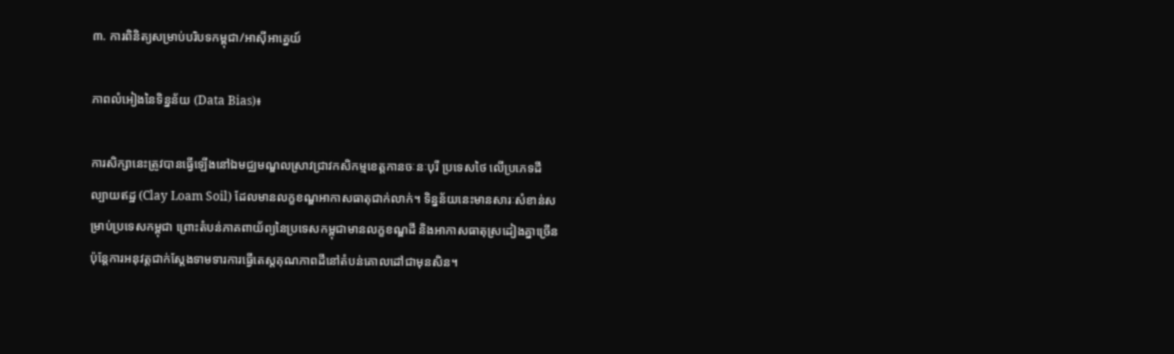៣. ការពិនិត្យសម្រាប់បរិបទកម្ពុជា/អាស៊ីអាគ្នេយ៍

ភាពលំអៀងនៃទិន្នន័យ (Data Bias)៖

ការសិក្សានេះត្រូវបានធ្វើឡើងនៅឯមជ្ឈមណ្ឌលស្រាវជ្រាវកសិកម្មខេត្តកានចៈនៈបុរី ប្រទេសថៃ លើប្រភេទដីល្បាយឥដ្ឋ (Clay Loam Soil) ដែលមានលក្ខខណ្ឌអាកាសធាតុជាក់លាក់។ ទិន្នន័យនេះមានសារៈសំខាន់សម្រាប់ប្រទេសកម្ពុជា ព្រោះតំបន់ភាគពាយ័ព្យនៃប្រទេសកម្ពុជាមានលក្ខខណ្ឌដី និងអាកាសធាតុស្រដៀងគ្នាច្រើន ប៉ុន្តែការអនុវត្តជាក់ស្តែងទាមទារការធ្វើតេស្តគុណភាពដីនៅតំបន់គោលដៅជាមុនសិន។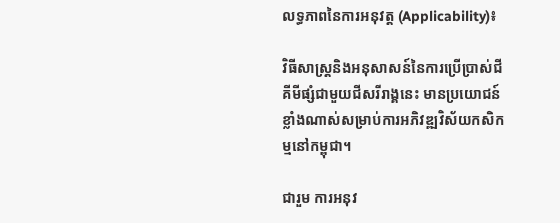លទ្ធភាពនៃការអនុវត្ត (Applicability)៖

វិធីសាស្ត្រនិងអនុសាសន៍នៃការប្រើប្រាស់ជីគីមីផ្សំជាមួយជីសរីរាង្គនេះ មានប្រយោជន៍ខ្លាំងណាស់សម្រាប់ការអភិវឌ្ឍវិស័យកសិកម្មនៅកម្ពុជា។

ជារួម ការអនុវ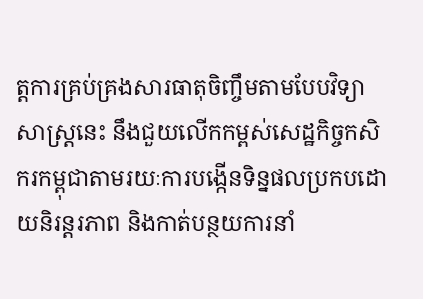ត្តការគ្រប់គ្រងសារធាតុចិញ្ចឹមតាមបែបវិទ្យាសាស្ត្រនេះ នឹងជួយលើកកម្ពស់សេដ្ឋកិច្ចកសិករកម្ពុជាតាមរយៈការបង្កើនទិន្នផលប្រកបដោយនិរន្តរភាព និងកាត់បន្ថយការនាំ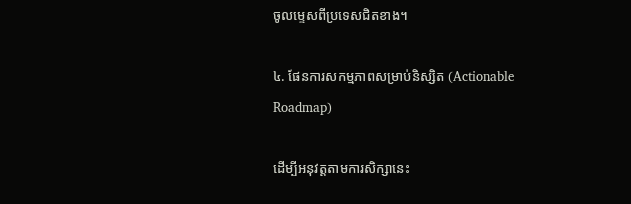ចូលម្ទេសពីប្រទេសជិតខាង។

៤. ផែនការសកម្មភាពសម្រាប់និស្សិត (Actionable Roadmap)

ដើម្បីអនុវត្តតាមការសិក្សានេះ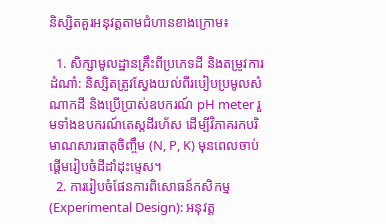និស្សិតគួរអនុវត្តតាមជំហានខាងក្រោម៖

  1. សិក្សាមូលដ្ឋានគ្រឹះពីប្រភេទដី និងតម្រូវការដំណាំ: និស្សិតត្រូវស្វែងយល់ពីរបៀបប្រមូលសំណាកដី និងប្រើប្រាស់ឧបករណ៍ pH meter រួមទាំងឧបករណ៍តេស្តដីរហ័ស ដើម្បីវិភាគរកបរិមាណសារធាតុចិញ្ចឹម (N, P, K) មុនពេលចាប់ផ្តើមរៀបចំដីដាំដុះម្ទេស។
  2. ការរៀបចំផែនការពិសោធន៍កសិកម្ម (Experimental Design): អនុវត្ត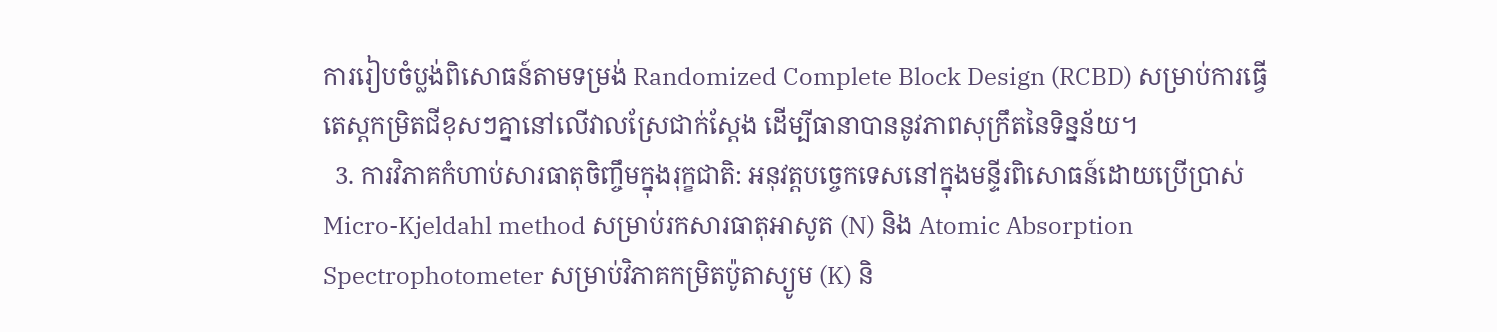ការរៀបចំប្លង់ពិសោធន៍តាមទម្រង់ Randomized Complete Block Design (RCBD) សម្រាប់ការធ្វើតេស្តកម្រិតជីខុសៗគ្នានៅលើវាលស្រែជាក់ស្តែង ដើម្បីធានាបាននូវភាពសុក្រឹតនៃទិន្នន័យ។
  3. ការវិភាគកំហាប់សារធាតុចិញ្ចឹមក្នុងរុក្ខជាតិ: អនុវត្តបច្ចេកទេសនៅក្នុងមន្ទីរពិសោធន៍ដោយប្រើប្រាស់ Micro-Kjeldahl method សម្រាប់រកសារធាតុអាសូត (N) និង Atomic Absorption Spectrophotometer សម្រាប់វិភាគកម្រិតប៉ូតាស្យូម (K) និ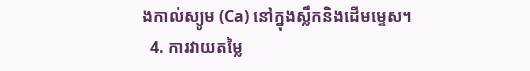ងកាល់ស្យូម (Ca) នៅក្នុងស្លឹកនិងដើមម្ទេស។
  4. ការវាយតម្លៃ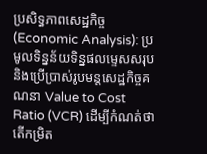ប្រសិទ្ធភាពសេដ្ឋកិច្ច (Economic Analysis): ប្រមូលទិន្នន័យទិន្នផលម្ទេសសរុប និងប្រើប្រាស់រូបមន្តសេដ្ឋកិច្ចគណនា Value to Cost Ratio (VCR) ដើម្បីកំណត់ថាតើកម្រិត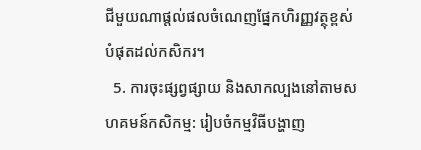ជីមួយណាផ្តល់ផលចំណេញផ្នែកហិរញ្ញវត្ថុខ្ពស់បំផុតដល់កសិករ។
  5. ការចុះផ្សព្វផ្សាយ និងសាកល្បងនៅតាមសហគមន៍កសិកម្ម: រៀបចំកម្មវិធីបង្ហាញ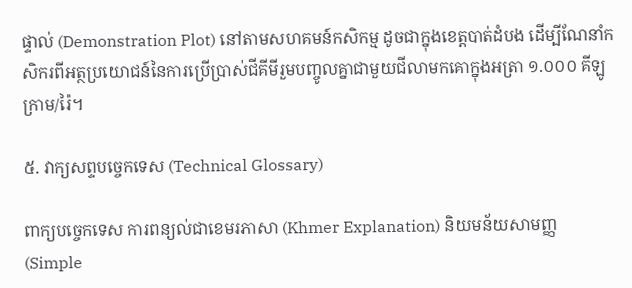ផ្ទាល់ (Demonstration Plot) នៅតាមសហគមន៍កសិកម្ម ដូចជាក្នុងខេត្តបាត់ដំបង ដើម្បីណែនាំកសិករពីអត្ថប្រយោជន៍នៃការប្រើប្រាស់ជីគីមីរួមបញ្ចូលគ្នាជាមួយជីលាមកគោក្នុងអត្រា ១.០០០ គីឡូក្រាម/រ៉ៃ។

៥. វាក្យសព្ទបច្ចេកទេស (Technical Glossary)

ពាក្យបច្ចេកទេស ការពន្យល់ជាខេមរភាសា (Khmer Explanation) និយមន័យសាមញ្ញ (Simple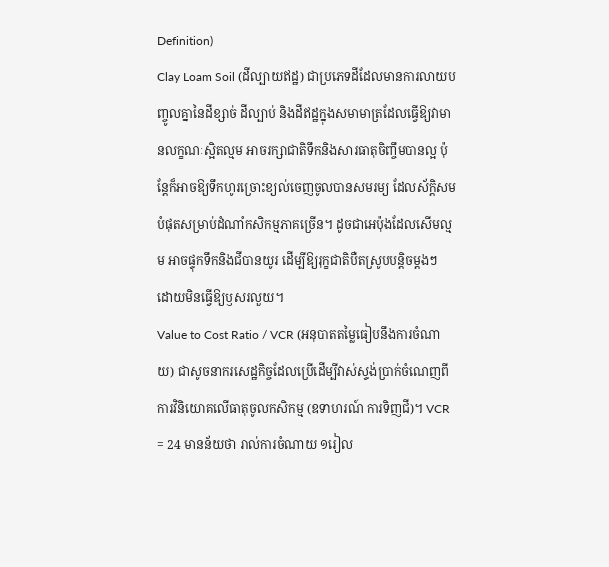Definition)
Clay Loam Soil (ដីល្បាយឥដ្ឋ) ជាប្រភេទដីដែលមានការលាយបញ្ចូលគ្នានៃដីខ្សាច់ ដីល្បាប់ និងដីឥដ្ឋក្នុងសមាមាត្រដែលធ្វើឱ្យវាមានលក្ខណៈស្អិតល្មម អាចរក្សាជាតិទឹកនិងសារធាតុចិញ្ចឹមបានល្អ ប៉ុន្តែក៏អាចឱ្យទឹកហូរច្រោះខ្យល់ចេញចូលបានសមរម្យ ដែលស័ក្តិសមបំផុតសម្រាប់ដំណាំកសិកម្មភាគច្រើន។ ដូចជាអេប៉ុងដែលសើមល្មម អាចផ្ទុកទឹកនិងជីបានយូរ ដើម្បីឱ្យរុក្ខជាតិបឺតស្រូបបន្តិចម្តងៗ ដោយមិនធ្វើឱ្យឫសរលួយ។
Value to Cost Ratio / VCR (អនុបាតតម្លៃធៀបនឹងការចំណាយ) ជាសូចនាករសេដ្ឋកិច្ចដែលប្រើដើម្បីវាស់ស្ទង់ប្រាក់ចំណេញពីការវិនិយោគលើធាតុចូលកសិកម្ម (ឧទាហរណ៍ ការទិញជី)។ VCR = 24 មានន័យថា រាល់ការចំណាយ ១រៀល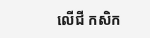លើជី កសិក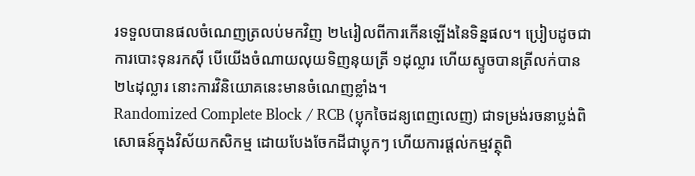រទទួលបានផលចំណេញត្រលប់មកវិញ ២៤រៀលពីការកើនឡើងនៃទិន្នផល។ ប្រៀបដូចជាការបោះទុនរកស៊ី បើយើងចំណាយលុយទិញនុយត្រី ១ដុល្លារ ហើយស្ទូចបានត្រីលក់បាន ២៤ដុល្លារ នោះការវិនិយោគនេះមានចំណេញខ្លាំង។
Randomized Complete Block / RCB (ប្លុកចៃដន្យពេញលេញ) ជាទម្រង់រចនាប្លង់ពិសោធន៍ក្នុងវិស័យកសិកម្ម ដោយបែងចែកដីជាប្លុកៗ ហើយការផ្តល់កម្មវត្ថុពិ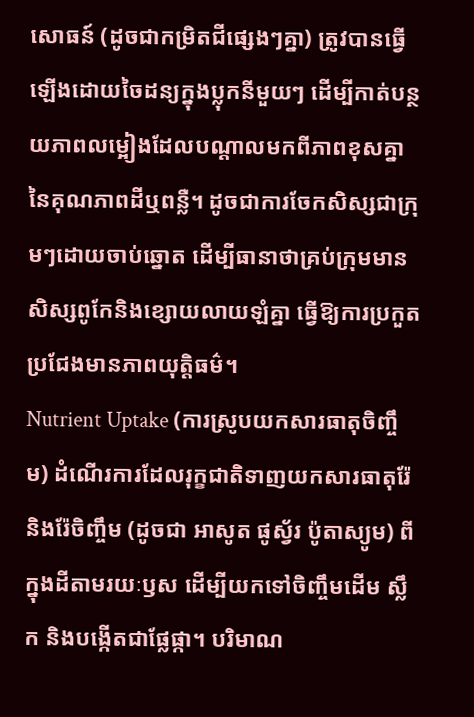សោធន៍ (ដូចជាកម្រិតជីផ្សេងៗគ្នា) ត្រូវបានធ្វើឡើងដោយចៃដន្យក្នុងប្លុកនីមួយៗ ដើម្បីកាត់បន្ថយភាពលម្អៀងដែលបណ្តាលមកពីភាពខុសគ្នានៃគុណភាពដីឬពន្លឺ។ ដូចជាការចែកសិស្សជាក្រុមៗដោយចាប់ឆ្នោត ដើម្បីធានាថាគ្រប់ក្រុមមានសិស្សពូកែនិងខ្សោយលាយឡំគ្នា ធ្វើឱ្យការប្រកួតប្រជែងមានភាពយុត្តិធម៌។
Nutrient Uptake (ការស្រូបយកសារធាតុចិញ្ចឹម) ដំណើរការដែលរុក្ខជាតិទាញយកសារធាតុរ៉ែនិងរ៉ែចិញ្ចឹម (ដូចជា អាសូត ផូស្វ័រ ប៉ូតាស្យូម) ពីក្នុងដីតាមរយៈឫស ដើម្បីយកទៅចិញ្ចឹមដើម ស្លឹក និងបង្កើតជាផ្លែផ្កា។ បរិមាណ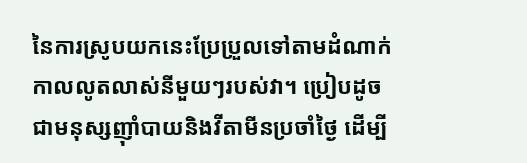នៃការស្រូបយកនេះប្រែប្រួលទៅតាមដំណាក់កាលលូតលាស់នីមួយៗរបស់វា។ ប្រៀបដូចជាមនុស្សញ៉ាំបាយនិងវីតាមីនប្រចាំថ្ងៃ ដើម្បី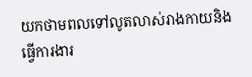យកថាមពលទៅលូតលាស់រាងកាយនិងធ្វើការងារ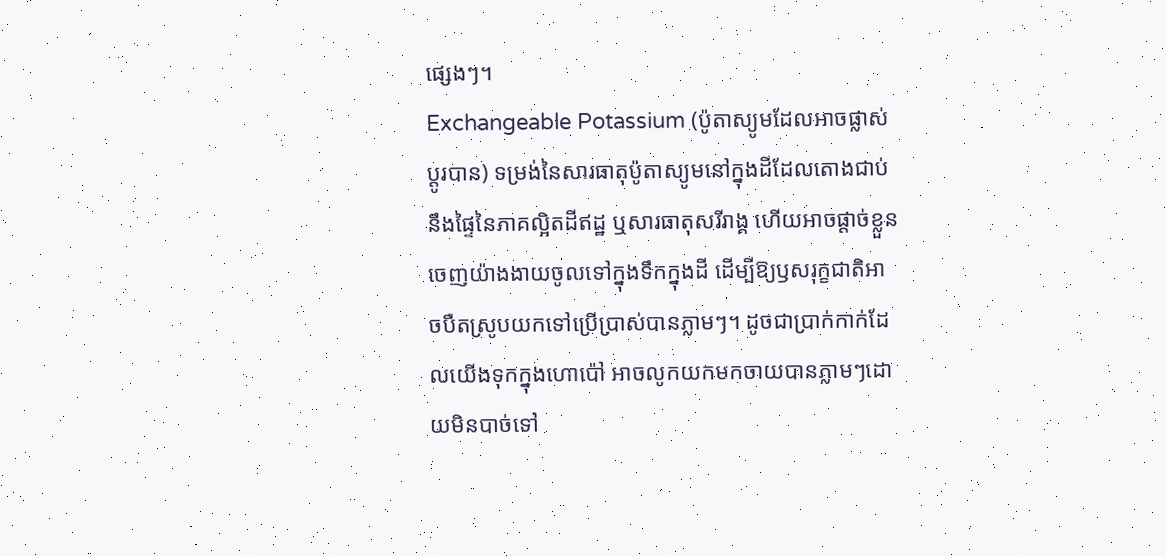ផ្សេងៗ។
Exchangeable Potassium (ប៉ូតាស្យូមដែលអាចផ្លាស់ប្តូរបាន) ទម្រង់នៃសារធាតុប៉ូតាស្យូមនៅក្នុងដីដែលតោងជាប់នឹងផ្ទៃនៃភាគល្អិតដីឥដ្ឋ ឬសារធាតុសរីរាង្គ ហើយអាចផ្តាច់ខ្លួនចេញយ៉ាងងាយចូលទៅក្នុងទឹកក្នុងដី ដើម្បីឱ្យឫសរុក្ខជាតិអាចបឺតស្រូបយកទៅប្រើប្រាស់បានភ្លាមៗ។ ដូចជាប្រាក់កាក់ដែលយើងទុកក្នុងហោប៉ៅ អាចលូកយកមកចាយបានភ្លាមៗដោយមិនបាច់ទៅ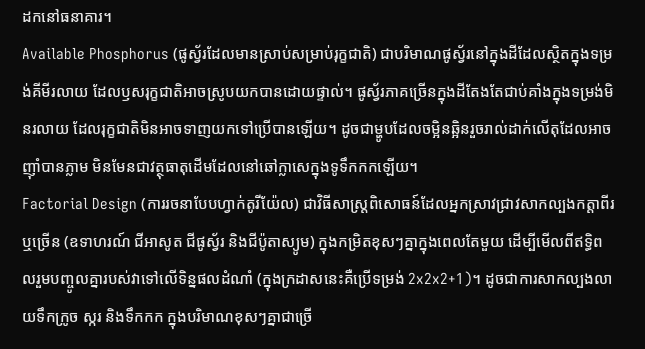ដកនៅធនាគារ។
Available Phosphorus (ផូស្វ័រដែលមានស្រាប់សម្រាប់រុក្ខជាតិ) ជាបរិមាណផូស្វ័រនៅក្នុងដីដែលស្ថិតក្នុងទម្រង់គីមីរលាយ ដែលឫសរុក្ខជាតិអាចស្រូបយកបានដោយផ្ទាល់។ ផូស្វ័រភាគច្រើនក្នុងដីតែងតែជាប់គាំងក្នុងទម្រង់មិនរលាយ ដែលរុក្ខជាតិមិនអាចទាញយកទៅប្រើបានឡើយ។ ដូចជាម្ហូបដែលចម្អិនឆ្អិនរួចរាល់ដាក់លើតុដែលអាចញ៉ាំបានភ្លាម មិនមែនជាវត្ថុធាតុដើមដែលនៅឆៅក្លាសេក្នុងទូទឹកកកឡើយ។
Factorial Design (ការរចនាបែបហ្វាក់តូរីយ៉ែល) ជាវិធីសាស្ត្រពិសោធន៍ដែលអ្នកស្រាវជ្រាវសាកល្បងកត្តាពីរ ឬច្រើន (ឧទាហរណ៍ ជីអាសូត ជីផូស្វ័រ និងជីប៉ូតាស្យូម) ក្នុងកម្រិតខុសៗគ្នាក្នុងពេលតែមួយ ដើម្បីមើលពីឥទ្ធិពលរួមបញ្ចូលគ្នារបស់វាទៅលើទិន្នផលដំណាំ (ក្នុងក្រដាសនេះគឺប្រើទម្រង់ 2x2x2+1)។ ដូចជាការសាកល្បងលាយទឹកក្រូច ស្ករ និងទឹកកក ក្នុងបរិមាណខុសៗគ្នាជាច្រើ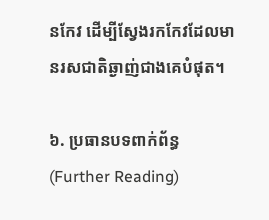នកែវ ដើម្បីស្វែងរកកែវដែលមានរសជាតិឆ្ងាញ់ជាងគេបំផុត។

៦. ប្រធានបទពាក់ព័ន្ធ (Further Reading)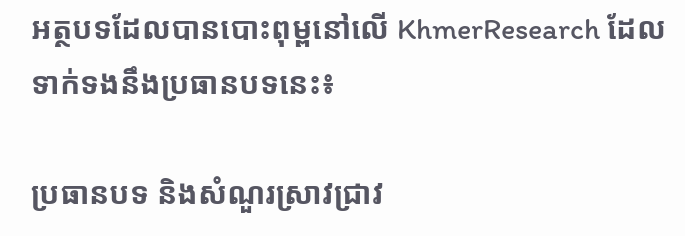អត្ថបទដែលបានបោះពុម្ពនៅលើ KhmerResearch ដែលទាក់ទងនឹងប្រធានបទនេះ៖

ប្រធានបទ និងសំណួរស្រាវជ្រាវ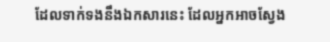ដែលទាក់ទងនឹងឯកសារនេះ ដែលអ្នកអាចស្វែង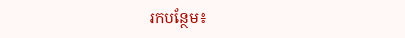រកបន្ថែម៖